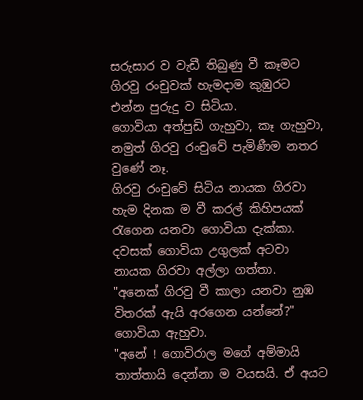සරුසාර ව වැඩී තිබුණු වී කෑමට ගිරවු රංචුවක් හැමදාම කුඹුරට එන්න පුරුදු ව සිටියා.
ගොවියා අත්පුඩි ගැහුවා, කෑ ගැහුවා, නමුත් ගිරවු රංචුවේ පැමිණීම නතර වුණේ නෑ.
ගිරවු රංචුවේ සිටිය නායක ගිරවා හැම දිනක ම වී කරල් කිහිපයක් රැගෙන යනවා ගොවියා දැක්කා.
දවසක් ගොවියා උගුලක් අටවා නායක ගිරවා අල්ලා ගත්තා.
"අනෙක් ගිරවු වී කාලා යනවා නුඹ විතරක් ඇයි අරගෙන යන්නේ?" ගොවියා ඇහුවා.
"අනේ ! ගොවිරාල මගේ අම්මායි තාත්තායි දෙන්නා ම වයසයි. ඒ අයට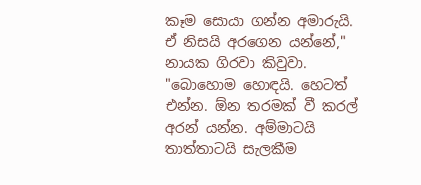කෑම සොයා ගන්න අමාරුයි. ඒ නිසයි අරගෙන යන්නේ," නායක ගිරවා කිවුවා.
"බොහොම හොඳයි. හෙටත් එන්න. ඕන තරමක් වී කරල් අරන් යන්න. අම්මාටයි තාත්තාටයි සැලකීම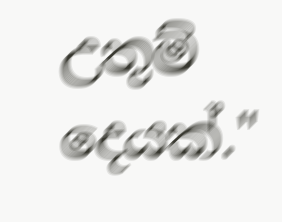උතුම් දෙයක්."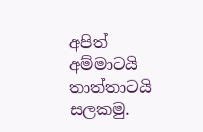අපිත් අම්මාටයි තාත්තාටයි සලකමු.